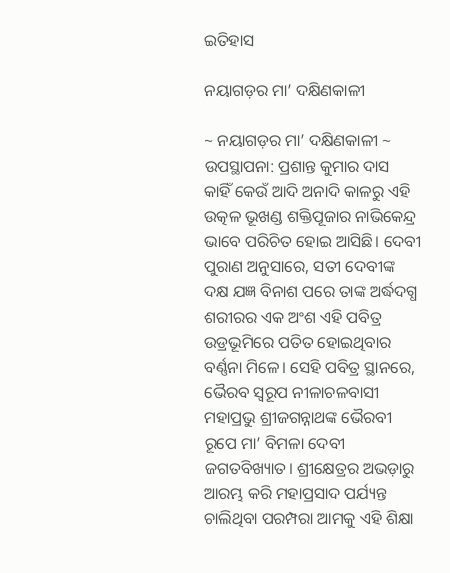ଇତିହାସ

ନୟାଗଡ଼ର ମା’ ଦକ୍ଷିଣକାଳୀ

~ ନୟାଗଡ଼ର ମା’ ଦକ୍ଷିଣକାଳୀ ~
ଉପସ୍ଥାପନା: ପ୍ରଶାନ୍ତ କୁମାର ଦାସ
କାହିଁ କେଉଁ ଆଦି ଅନାଦି କାଳରୁ ଏହି ଉତ୍କଳ ଭୂଖଣ୍ଡ ଶକ୍ତିପୂଜାର ନାଭିକେନ୍ଦ୍ର ଭାବେ ପରିଚିତ ହୋଇ ଆସିଛି। ଦେବୀ ପୁରାଣ ଅନୁସାରେ, ସତୀ ଦେବୀଙ୍କ ଦକ୍ଷ ଯଜ୍ଞ ବିନାଶ ପରେ ତାଙ୍କ ଅର୍ଦ୍ଧଦଗ୍ଧ ଶରୀରର ଏକ ଅଂଶ ଏହି ପବିତ୍ର ଉଡ୍ରଭୂମିରେ ପତିତ ହୋଇଥିବାର ବର୍ଣ୍ଣନା ମିଳେ। ସେହି ପବିତ୍ର ସ୍ଥାନରେ, ଭୈରବ ସ୍ୱରୂପ ନୀଳାଚଳବାସୀ ମହାପ୍ରଭୁ ଶ୍ରୀଜଗନ୍ନାଥଙ୍କ ଭୈରବୀ ରୂପେ ମା’ ବିମଳା ଦେବୀ ଜଗତବିଖ୍ୟାତ। ଶ୍ରୀକ୍ଷେତ୍ରର ଅଭଡ଼ାରୁ ଆରମ୍ଭ କରି ମହାପ୍ରସାଦ ପର୍ଯ୍ୟନ୍ତ ଚାଲିଥିବା ପରମ୍ପରା ଆମକୁ ଏହି ଶିକ୍ଷା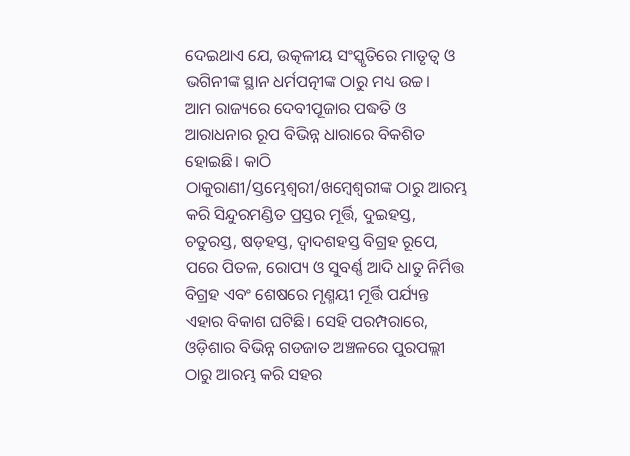ଦେଇଥାଏ ଯେ, ଉତ୍କଳୀୟ ସଂସ୍କୃତିରେ ମାତୃତ୍ୱ ଓ ଭଗିନୀଙ୍କ ସ୍ଥାନ ଧର୍ମପତ୍ନୀଙ୍କ ଠାରୁ ମଧ୍ୟ ଉଚ୍ଚ।
ଆମ ରାଜ୍ୟରେ ଦେବୀପୂଜାର ପଦ୍ଧତି ଓ ଆରାଧନାର ରୂପ ବିଭିନ୍ନ ଧାରାରେ ବିକଶିତ ହୋଇଛି। କାଠି ଠାକୁରାଣୀ/ସ୍ତମ୍ଭେଶ୍ୱରୀ/ଖମ୍ବେଶ୍ବରୀଙ୍କ ଠାରୁ ଆରମ୍ଭ କରି ସିନ୍ଦୁରମଣ୍ଡିତ ପ୍ରସ୍ତର ମୂର୍ତ୍ତି, ଦୁଇହସ୍ତ, ଚତୁରସ୍ତ, ଷଡ଼ହସ୍ତ, ଦ୍ୱାଦଶହସ୍ତ ବିଗ୍ରହ ରୂପେ, ପରେ ପିତଳ, ରୋପ୍ୟ ଓ ସୁବର୍ଣ୍ଣ ଆଦି ଧାତୁ ନିର୍ମିତ୍ତ ବିଗ୍ରହ ଏବଂ ଶେଷରେ ମୃଣ୍ମୟୀ ମୂର୍ତ୍ତି ପର୍ଯ୍ୟନ୍ତ ଏହାର ବିକାଶ ଘଟିଛି। ସେହି ପରମ୍ପରାରେ, ଓଡ଼ିଶାର ବିଭିନ୍ନ ଗଡଜାତ ଅଞ୍ଚଳରେ ପୁରପଲ୍ଲୀ ଠାରୁ ଆରମ୍ଭ କରି ସହର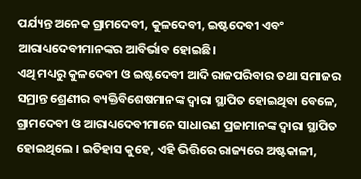ପର୍ଯ୍ୟନ୍ତ ଅନେକ ଗ୍ରାମଦେବୀ, କୁଳଦେବୀ, ଇଷ୍ଟଦେବୀ ଏବଂ ଆରାଧ୍ୟଦେବୀମାନଙ୍କର ଆବିର୍ଭାବ ହୋଇଛି।
ଏଥି ମଧ୍ୟରୁ କୁଳଦେବୀ ଓ ଇଷ୍ଟଦେବୀ ଆଦି ରାଜପରିବାର ତଥା ସମାଜର ସମ୍ରାନ୍ତ ଶ୍ରେଣୀର ବ୍ୟକ୍ତିବିଶେଷମାନଙ୍କ ଦ୍ୱାରା ସ୍ଥାପିତ ହୋଇଥିବା ବେଳେ, ଗ୍ରାମଦେବୀ ଓ ଆରାଧ୍ୟଦେବୀମାନେ ସାଧାରଣ ପ୍ରଜାମାନଙ୍କ ଦ୍ୱାରା ସ୍ଥାପିତ ହୋଇଥିଲେ । ଇତିହାସ କୁହେ, ଏହି ଭିତ୍ତିରେ ରାଜ୍ୟରେ ଅଷ୍ଟକାଳୀ,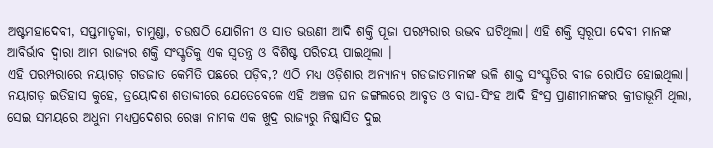ଅଷ୍ଟମହାଦେବୀ, ସପ୍ତମାତୃକା, ଚାମୁଣ୍ଡା, ଚଉଷଠି ଯୋଗିନୀ ଓ ସାତ ଭଉଣୀ ଆଦି ଶକ୍ତି ପୂଜା ପରମ୍ପରାର ଉଦ୍ଭବ ଘଟିଥିଲା। ଏହି ଶକ୍ତି ସ୍ୱରୂପା ଦେବୀ ମାନଙ୍କ ଆବିର୍ଭାବ ଦ୍ୱାରା ଆମ ରାଜ୍ୟର ଶକ୍ତି ସଂସ୍କୃତିକୁ ଏକ ସ୍ୱତନ୍ତ୍ର ଓ ବିଶିଷ୍ଟ ପରିଚୟ ପାଇଥିଲା ।
ଏହି ପରମ୍ପରାରେ ନୟାଗଡ଼ ଗଡଜାତ କେମିତି ପଛରେ ପଡ଼ିବ,? ଏଠି ମଧ୍ୟ ଓଡ଼ିଶାର ଅନ୍ୟାନ୍ୟ ଗଡଜାତମାନଙ୍କ ଭଳି ଶାକ୍ତ ସଂସ୍କୃତିର ବୀଜ ରୋପିତ ହୋଇଥିଲା। ନୟାଗଡ଼ ଇତିହାସ କୁହେ, ତ୍ରୟୋଦଶ ଶତାବ୍ଦୀରେ ଯେତେବେଳେ ଏହି ଅଞ୍ଚଳ ଘନ ଜଙ୍ଗଲରେ ଆବୃତ ଓ ବାଘ-ସିଂହ ଆଦି ହିଂସ୍ର ପ୍ରାଣୀମାନଙ୍କର କ୍ରୀଡାଭୂମି ଥିଲା, ସେଇ ସମୟରେ ଅଧୁନା ମଧ୍ୟପ୍ରଦେଶର ରେୱା ନାମକ ଏକ ଖୁଦ୍ର ରାଜ୍ୟରୁ ନିଷ୍କାସିତ ଦୁଇ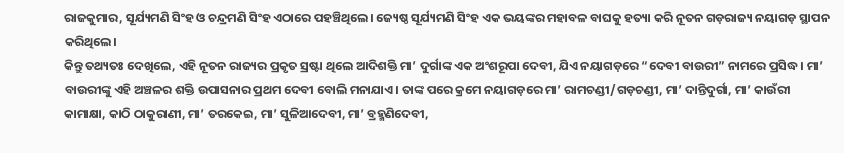ରାଜକୁମାର, ସୂର୍ଯ୍ୟମଣି ସିଂହ ଓ ଚନ୍ଦ୍ରମଣି ସିଂହ ଏଠାରେ ପହଞ୍ଚିଥିଲେ। ଜ୍ୟେଷ୍ଠ ସୂର୍ଯ୍ୟମଣି ସିଂହ ଏକ ଭୟଙ୍କର ମହାବଳ ବାଘକୁ ହତ୍ୟା କରି ନୂତନ ଗଡ଼ରାଜ୍ୟ ନୟାଗଡ଼ ସ୍ଥାପନ କରିଥିଲେ।
କିନ୍ତୁ ତଥ୍ୟତଃ ଦେଖିଲେ, ଏହି ନୂତନ ରାଜ୍ୟର ପ୍ରକୃତ ସ୍ରଷ୍ଟା ଥିଲେ ଆଦିଶକ୍ତି ମା’ ଦୁର୍ଗାଙ୍କ ଏକ ଅଂଶରୂପା ଦେବୀ, ଯିଏ ନୟାଗଡ଼ରେ “ଦେବୀ ବାଉରୀ” ନାମରେ ପ୍ରସିଦ୍ଧ। ମା’ ବାଉରୀଙ୍କୁ ଏହି ଅଞ୍ଚଳର ଶକ୍ତି ଉପାସନାର ପ୍ରଥମ ଦେବୀ ବୋଲି ମନାଯାଏ। ତାଙ୍କ ପରେ କ୍ରମେ ନୟାଗଡ଼ରେ ମା’ ରାମଚଣ୍ଡୀ/ଗଡ଼ଚଣ୍ଡୀ, ମା’ ଦାନ୍ତିଦୁର୍ଗା, ମା’ କାଉଁରୀ କାମାକ୍ଷା, କାଠି ଠାକୁରାଣୀ, ମା’ ତରକେଇ, ମା’ ସୁଳିଆଦେବୀ, ମା’ ବ୍ରହ୍ମଣିଦେବୀ,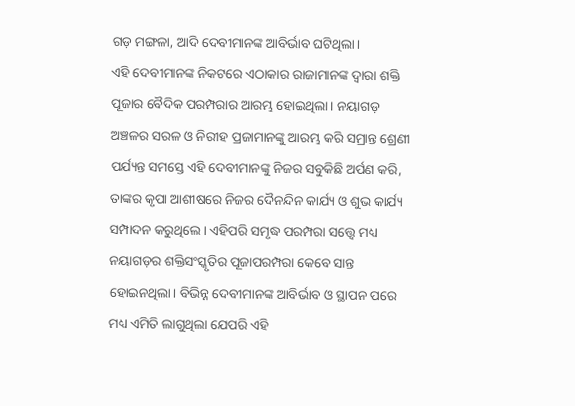ଗଡ଼ ମଙ୍ଗଳା, ଆଦି ଦେବୀମାନଙ୍କ ଆବିର୍ଭାବ ଘଟିଥିଲା।
ଏହି ଦେବୀମାନଙ୍କ ନିକଟରେ ଏଠାକାର ରାଜାମାନଙ୍କ ଦ୍ୱାରା ଶକ୍ତି ପୂଜାର ବୈଦିକ ପରମ୍ପରାର ଆରମ୍ଭ ହୋଇଥିଲା। ନୟାଗଡ଼ ଅଞ୍ଚଳର ସରଳ ଓ ନିରୀହ ପ୍ରଜାମାନଙ୍କୁ ଆରମ୍ଭ କରି ସମ୍ରାନ୍ତ ଶ୍ରେଣୀ ପର୍ଯ୍ୟନ୍ତ ସମସ୍ତେ ଏହି ଦେବୀମାନଙ୍କୁ ନିଜର ସବୁକିଛି ଅର୍ପଣ କରି, ତାଙ୍କର କୃପା ଆଶୀଷରେ ନିଜର ଦୈନନ୍ଦିନ କାର୍ଯ୍ୟ ଓ ଶୁଭ କାର୍ଯ୍ୟ ସମ୍ପାଦନ କରୁଥିଲେ। ଏହିପରି ସମୃଦ୍ଧ ପରମ୍ପରା ସତ୍ତ୍ୱେ ମଧ୍ୟ ନୟାଗଡ଼ର ଶକ୍ତିସଂସ୍କୃତିର ପୂଜାପରମ୍ପରା କେବେ ସାନ୍ତ ହୋଇନଥିଲା। ବିଭିନ୍ନ ଦେବୀମାନଙ୍କ ଆବିର୍ଭାବ ଓ ସ୍ଥାପନ ପରେ ମଧ୍ୟ ଏମିତି ଲାଗୁଥିଲା ଯେପରି ଏହି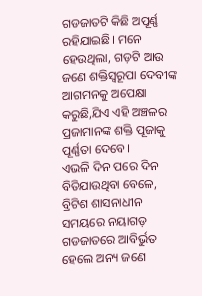ଗଡଜାତଟି କିଛି ଅପୂର୍ଣ୍ଣ ରହିଯାଇଛି। ମନେ ହେଉଥିଲା, ଗଡ଼ଟି ଆଉ ଜଣେ ଶକ୍ତିସ୍ୱରୂପା ଦେବୀଙ୍କ ଆଗମନକୁ ଅପେକ୍ଷା କରୁଛି,ଯିଏ ଏହି ଅଞ୍ଚଳର ପ୍ରଜାମାନଙ୍କ ଶକ୍ତି ପୂଜାକୁ ପୂର୍ଣ୍ଣତା ଦେବେ।
ଏଭଳି ଦିନ ପରେ ଦିନ ବିତିଯାଉଥିବା ବେଳେ, ବ୍ରିଟିଶ ଶାସନାଧୀନ ସମୟରେ ନୟାଗଡ଼ ଗଡଜାତରେ ଆବିର୍ଭୁତ ହେଲେ ଅନ୍ୟ ଜଣେ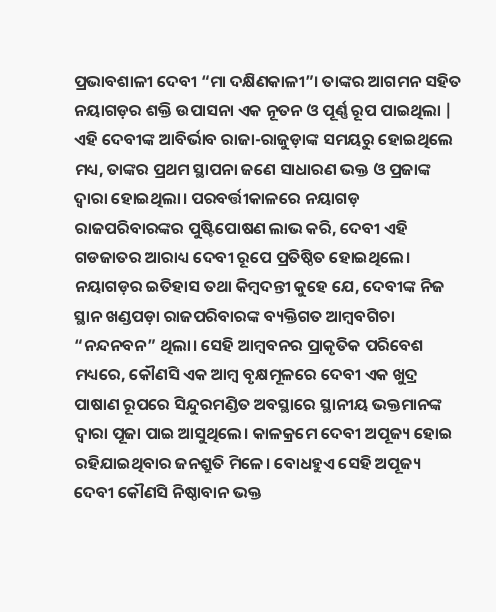ପ୍ରଭାବଶାଳୀ ଦେବୀ “ମା ଦକ୍ଷିଣକାଳୀ”। ତାଙ୍କର ଆଗମନ ସହିତ ନୟାଗଡ଼ର ଶକ୍ତି ଉପାସନା ଏକ ନୂତନ ଓ ପୂର୍ଣ୍ଣ ରୂପ ପାଇଥିଲା | ଏହି ଦେବୀଙ୍କ ଆବିର୍ଭାବ ରାଜା-ରାଜୁଡ଼ାଙ୍କ ସମୟରୁ ହୋଇଥିଲେ ମଧ୍ୟ, ତାଙ୍କର ପ୍ରଥମ ସ୍ଥାପନା ଜଣେ ସାଧାରଣ ଭକ୍ତ ଓ ପ୍ରଜାଙ୍କ ଦ୍ୱାରା ହୋଇଥିଲା। ପରବର୍ତ୍ତୀକାଳରେ ନୟାଗଡ଼ ରାଜପରିବାରଙ୍କର ପୁଷ୍ଟିପୋଷଣ ଲାଭ କରି, ଦେବୀ ଏହି ଗଡଜାତର ଆରାଧ୍ୟ ଦେବୀ ରୂପେ ପ୍ରତିଷ୍ଠିତ ହୋଇଥିଲେ।
ନୟାଗଡ଼ର ଇତିହାସ ତଥା କିମ୍ବଦନ୍ତୀ କୁହେ ଯେ, ଦେବୀଙ୍କ ନିଜ ସ୍ଥାନ ଖଣ୍ଡପଡ଼ା ରାଜପରିବାରଙ୍କ ବ୍ୟକ୍ତିଗତ ଆମ୍ବବଗିଚା “ନନ୍ଦନବନ” ଥିଲା। ସେହି ଆମ୍ବବନର ପ୍ରାକୃତିକ ପରିବେଶ ମଧ୍ୟରେ, କୌଣସି ଏକ ଆମ୍ବ ବୃକ୍ଷମୂଳରେ ଦେବୀ ଏକ ଖୁଦ୍ର ପାଷାଣ ରୂପରେ ସିନ୍ଦୁରମଣ୍ଡିତ ଅବସ୍ଥାରେ ସ୍ଥାନୀୟ ଭକ୍ତମାନଙ୍କ ଦ୍ୱାରା ପୂଜା ପାଇ ଆସୁଥିଲେ। କାଳକ୍ରମେ ଦେବୀ ଅପୂଜ୍ୟ ହୋଇ ରହିଯାଇଥିବାର ଜନଶ୍ରୁତି ମିଳେ। ବୋଧହୁଏ ସେହି ଅପୂଜ୍ୟ ଦେବୀ କୌଣସି ନିଷ୍ଠାବାନ ଭକ୍ତ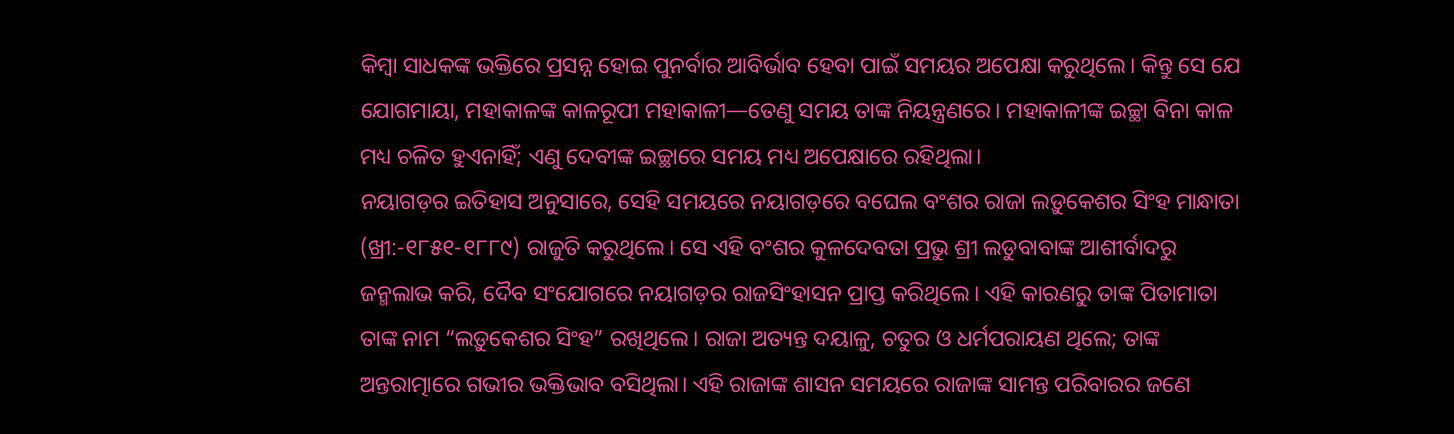କିମ୍ବା ସାଧକଙ୍କ ଭକ୍ତିରେ ପ୍ରସନ୍ନ ହୋଇ ପୁନର୍ବାର ଆବିର୍ଭାବ ହେବା ପାଇଁ ସମୟର ଅପେକ୍ଷା କରୁଥିଲେ। କିନ୍ତୁ ସେ ଯେ ଯୋଗମାୟା, ମହାକାଳଙ୍କ କାଳରୂପୀ ମହାକାଳୀ—ତେଣୁ ସମୟ ତାଙ୍କ ନିୟନ୍ତ୍ରଣରେ। ମହାକାଳୀଙ୍କ ଇଚ୍ଛା ବିନା କାଳ ମଧ୍ୟ ଚଳିତ ହୁଏନାହିଁ; ଏଣୁ ଦେବୀଙ୍କ ଇଚ୍ଛାରେ ସମୟ ମଧ୍ୟ ଅପେକ୍ଷାରେ ରହିଥିଲା।
ନୟାଗଡ଼ର ଇତିହାସ ଅନୁସାରେ, ସେହି ସମୟରେ ନୟାଗଡ଼ରେ ବଘେଲ ବଂଶର ରାଜା ଲଡ଼ୁକେଶର ସିଂହ ମାନ୍ଧାତା (ଖ୍ରୀ:-୧୮୫୧-୧୮୮୯) ରାଜୁତି କରୁଥିଲେ। ସେ ଏହି ବଂଶର କୁଳଦେବତା ପ୍ରଭୁ ଶ୍ରୀ ଲଡୁବାବାଙ୍କ ଆଶୀର୍ବାଦରୁ ଜନ୍ମଲାଭ କରି, ଦୈବ ସଂଯୋଗରେ ନୟାଗଡ଼ର ରାଜସିଂହାସନ ପ୍ରାପ୍ତ କରିଥିଲେ। ଏହି କାରଣରୁ ତାଙ୍କ ପିତାମାତା ତାଙ୍କ ନାମ “ଲଡ଼ୁକେଶର ସିଂହ” ରଖିଥିଲେ। ରାଜା ଅତ୍ୟନ୍ତ ଦୟାଳୁ, ଚତୁର ଓ ଧର୍ମପରାୟଣ ଥିଲେ; ତାଙ୍କ ଅନ୍ତରାତ୍ମାରେ ଗଭୀର ଭକ୍ତିଭାବ ବସିଥିଲା। ଏହି ରାଜାଙ୍କ ଶାସନ ସମୟରେ ରାଜାଙ୍କ ସାମନ୍ତ ପରିବାରର ଜଣେ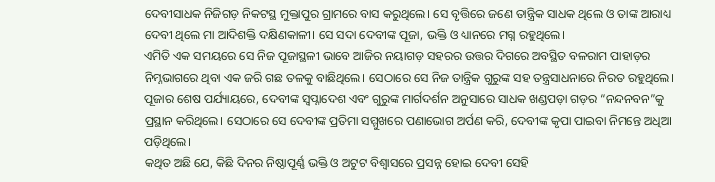ଦେବୀସାଧକ ନିଜିଗଡ଼ ନିକଟସ୍ଥ ମୁକ୍ତାପୁର ଗ୍ରାମରେ ବାସ କରୁଥିଲେ। ସେ ବୃତ୍ତିରେ ଜଣେ ତାନ୍ତ୍ରିକ ସାଧକ ଥିଲେ ଓ ତାଙ୍କ ଆରାଧ୍ୟ ଦେବୀ ଥିଲେ ମା ଆଦିଶକ୍ତି ଦକ୍ଷିଣକାଳୀ। ସେ ସଦା ଦେବୀଙ୍କ ପୂଜା, ଭକ୍ତି ଓ ଧ୍ୟାନରେ ମଗ୍ନ ରହୁଥିଲେ।
ଏମିତି ଏକ ସମୟରେ ସେ ନିଜ ପୂଜାସ୍ଥଳୀ ଭାବେ ଆଜିର ନୟାଗଡ଼ ସହରର ଉତ୍ତର ଦିଗରେ ଅବସ୍ଥିତ ବଳରାମ ପାହାଡ଼ର ନିମ୍ନଭାଗରେ ଥିବା ଏକ ଜରି ଗଛ ତଳକୁ ବାଛିଥିଲେ। ସେଠାରେ ସେ ନିଜ ତାନ୍ତ୍ରିକ ଗୁରୁଙ୍କ ସହ ତନ୍ତ୍ରସାଧନାରେ ନିରତ ରହୁଥିଲେ। ପୂଜାର ଶେଷ ପର୍ଯ୍ୟାୟରେ, ଦେବୀଙ୍କ ସ୍ୱପ୍ନାଦେଶ ଏବଂ ଗୁରୁଙ୍କ ମାର୍ଗଦର୍ଶନ ଅନୁସାରେ ସାଧକ ଖଣ୍ଡପଡ଼ା ଗଡ଼ର “ନନ୍ଦନବନ”କୁ ପ୍ରସ୍ଥାନ କରିଥିଲେ। ସେଠାରେ ସେ ଦେବୀଙ୍କ ପ୍ରତିମା ସମ୍ମୁଖରେ ପଣାଭୋଗ ଅର୍ପଣ କରି, ଦେବୀଙ୍କ କୃପା ପାଇବା ନିମନ୍ତେ ଅଧିଆ ପଡ଼ିଥିଲେ।
କଥିତ ଅଛି ଯେ, କିଛି ଦିନର ନିଷ୍ଠାପୂର୍ଣ୍ଣ ଭକ୍ତି ଓ ଅଟୁଟ ବିଶ୍ୱାସରେ ପ୍ରସନ୍ନ ହୋଇ ଦେବୀ ସେହି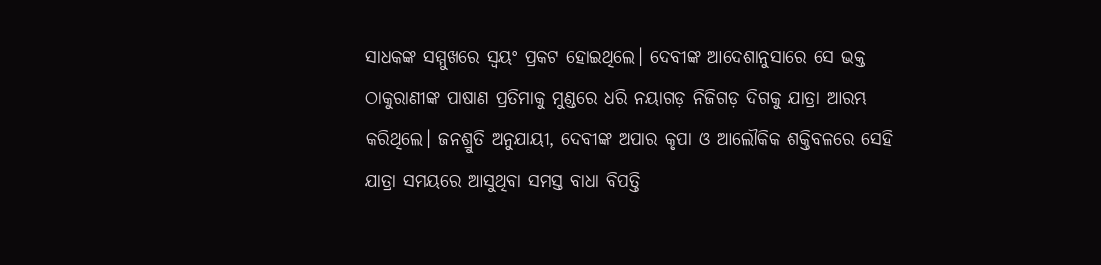ସାଧକଙ୍କ ସମ୍ମୁଖରେ ସ୍ୱୟଂ ପ୍ରକଟ ହୋଇଥିଲେ। ଦେବୀଙ୍କ ଆଦେଶାନୁସାରେ ସେ ଭକ୍ତ ଠାକୁରାଣୀଙ୍କ ପାଷାଣ ପ୍ରତିମାକୁ ମୁଣ୍ଡରେ ଧରି ନୟାଗଡ଼ ନିଜିଗଡ଼ ଦିଗକୁ ଯାତ୍ରା ଆରମ୍ଭ କରିଥିଲେ। ଜନଶ୍ରୁତି ଅନୁଯାୟୀ, ଦେବୀଙ୍କ ଅପାର କୃପା ଓ ଆଲୌକିକ ଶକ୍ତିବଳରେ ସେହି ଯାତ୍ରା ସମୟରେ ଆସୁଥିବା ସମସ୍ତ ବାଧା ବିପତ୍ତି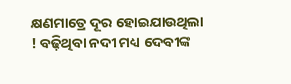କ୍ଷଣମାତ୍ରେ ଦୂର ହୋଇଯାଉଥିଲା ! ବଢ଼ିଥିବା ନଦୀ ମଧ୍ୟ ଦେବୀଙ୍କ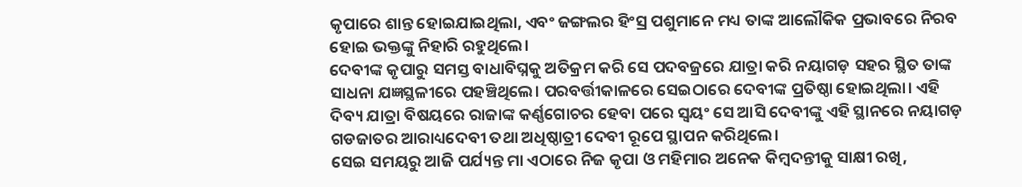କୃପାରେ ଶାନ୍ତ ହୋଇଯାଇଥିଲା, ଏବଂ ଜଙ୍ଗଲର ହିଂସ୍ର ପଶୁମାନେ ମଧ୍ୟ ତାଙ୍କ ଆଲୌକିକ ପ୍ରଭାବରେ ନିରବ ହୋଇ ଭକ୍ତଙ୍କୁ ନିହାରି ରହୁଥିଲେ।
ଦେବୀଙ୍କ କୃପାରୁ ସମସ୍ତ ବାଧାବିଘ୍ନକୁ ଅତିକ୍ରମ କରି ସେ ପଦବଜ୍ରରେ ଯାତ୍ରା କରି ନୟାଗଡ଼ ସହର ସ୍ଥିତ ତାଙ୍କ ସାଧନା ଯଜ୍ଞସ୍ଥଳୀରେ ପହଞ୍ଚିଥିଲେ। ପରବର୍ତ୍ତୀକାଳରେ ସେଇଠାରେ ଦେବୀଙ୍କ ପ୍ରତିଷ୍ଠା ହୋଇଥିଲା। ଏହି ଦିବ୍ୟ ଯାତ୍ରା ବିଷୟରେ ରାଜାଙ୍କ କର୍ଣ୍ଣଗୋଚର ହେବା ପରେ ସ୍ୱୟଂ ସେ ଆସି ଦେବୀଙ୍କୁ ଏହି ସ୍ଥାନରେ ନୟାଗଡ଼ ଗଡଜାତର ଆରାଧ୍ୟଦେବୀ ତଥା ଅଧିଷ୍ଠାତ୍ରୀ ଦେବୀ ରୂପେ ସ୍ଥାପନ କରିଥିଲେ।
ସେଇ ସମୟରୁ ଆଜି ପର୍ଯ୍ୟନ୍ତ ମା ଏଠାରେ ନିଜ କୃପା ଓ ମହିମାର ଅନେକ କିମ୍ବଦନ୍ତୀକୁ ସାକ୍ଷୀ ରଖି,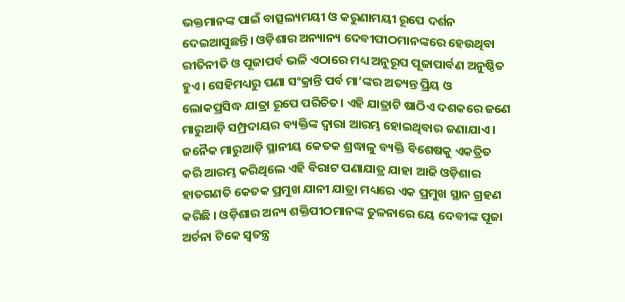ଭକ୍ତମାନଙ୍କ ପାଇଁ ବାତ୍ସଲ୍ୟମୟୀ ଓ କରୁଣାମୟୀ ରୂପେ ଦର୍ଶନ ଦେଇଆସୁଛନ୍ତି। ଓଡ଼ିଶାର ଅନ୍ୟାନ୍ୟ ଦେବୀପୀଠମାନଙ୍କରେ ହେଉଥିବା ରୀତିନୀତି ଓ ପୂଜାପର୍ବ ଭଳି ଏଠାରେ ମଧ୍ୟ ଅନୁରୂପ ପୂଜାପାର୍ବଣ ଅନୁଷ୍ଠିତ ହୁଏ। ସେହିମଧ୍ୟରୁ ପଣା ସଂକ୍ରାନ୍ତି ପର୍ବ ମା’ଙ୍କର ଅତ୍ୟନ୍ତ ପ୍ରିୟ ଓ ଲୋକପ୍ରସିଦ୍ଧ ଯାତ୍ରା ରୂପେ ପରିଚିତ। ଏହି ଯାତ୍ରାଟି ଷାଠିଏ ଦଶକରେ ଜଣେ ମାରୁଆଡ଼ି ସମ୍ପ୍ରଦାୟର ବ୍ୟକ୍ତିଙ୍କ ଦ୍ୱାରା ଆରମ୍ଭ ହୋଇଥିବାର ଜଣାଯାଏ । ଜନୈକ ମାରୁଆଡ଼ି ସ୍ଥାନୀୟ କେତକ ଶ୍ରଦ୍ଧାଳୁ ବ୍ୟକ୍ତି ବିଶେଷକୁ ଏକତ୍ରିତ କରି ଆରମ୍ଭ କରିଥିଲେ ଏହି ବିରାଟ ପଣାଯାତ୍ର ଯାହା ଆଜି ଓଡ଼ିଶାର ହାତଗଣତି କେତକ ପ୍ରମୁଖ ଯାନୀ ଯାତ୍ରା ମଧ୍ୟରେ ଏକ ପ୍ରମୁଖ ସ୍ଥାନ ଗ୍ରହଣ କରିଛି । ଓଡ଼ିଶାର ଅନ୍ୟ ଶକ୍ତିପୀଠମାନଙ୍କ ତୁଳନାରେ ୟେ ଦେବୀଙ୍କ ପୂଜା ଅର୍ଚନା ଟିକେ ସ୍ୱତନ୍ତ୍ର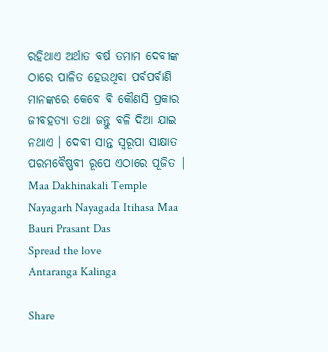ରହିଥାଏ ଅର୍ଥାତ ବର୍ଷ ତମାମ ଦେବୀଙ୍କ ଠାରେ ପାଳିତ ହେଉଥିବା ପର୍ବପର୍ବାଣି ମାନଙ୍କରେ କେବେ ଵି କୌଣସି ପ୍ରକାର ଜୀବହତ୍ୟା ତଥା ଜନ୍ତୁ ବଳି ଦିଆ ଯାଇ ନଥାଏ । ଦେବୀ ସାନ୍ତ ସ୍ୱରୂପା ସାକ୍ଷାତ ପରମବୈଷ୍ଣବୀ ରୂପେ ଏଠାରେ ପୂଜିତ |
Maa Dakhinakali Temple Nayagarh Nayagada Itihasa Maa Bauri Prasant Das
Spread the love
Antaranga Kalinga

Share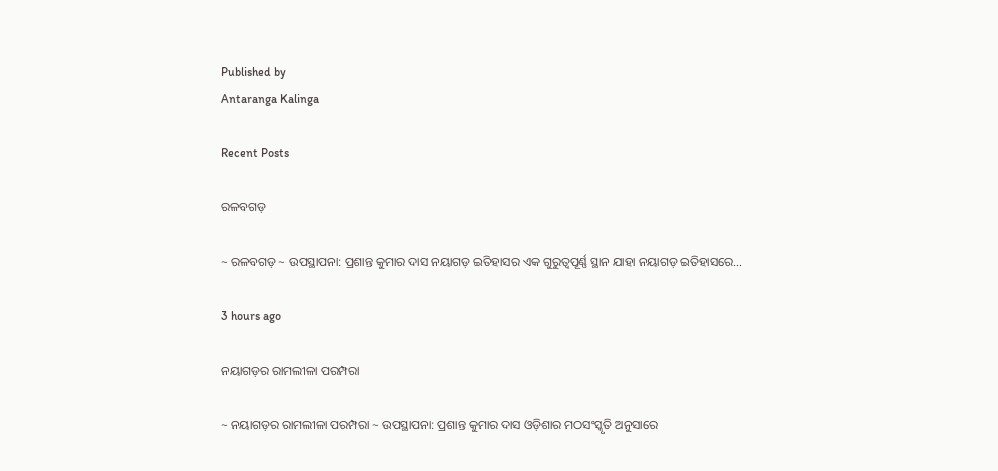Published by
Antaranga Kalinga

Recent Posts

ରଳବଗଡ଼

~ ରଳବଗଡ଼ ~ ଉପସ୍ଥାପନା: ପ୍ରଶାନ୍ତ କୁମାର ଦାସ ନୟାଗଡ଼ ଇତିହାସର ଏକ ଗୁରୁତ୍ୱପୂର୍ଣ୍ଣ ସ୍ଥାନ ଯାହା ନୟାଗଡ଼ ଇତିହାସରେ…

3 hours ago

ନୟାଗଡ଼ର ରାମଲୀଳା ପରମ୍ପରା

~ ନୟାଗଡ଼ର ରାମଲୀଳା ପରମ୍ପରା ~ ଉପସ୍ଥାପନା: ପ୍ରଶାନ୍ତ କୁମାର ଦାସ ଓଡ଼ିଶାର ମଠସଂସ୍କୃତି ଅନୁସାରେ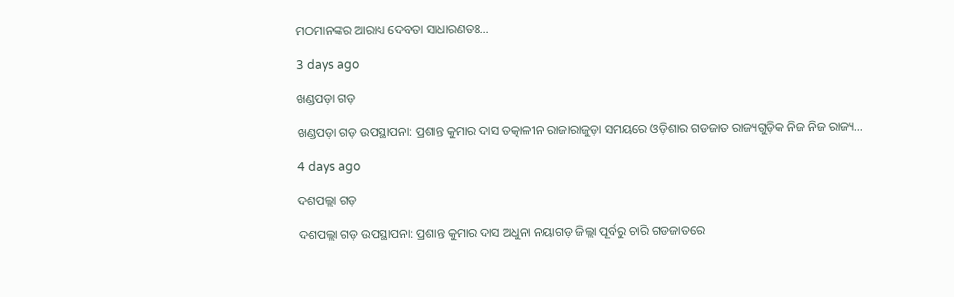ମଠମାନଙ୍କର ଆରାଧ୍ୟ ଦେବତା ସାଧାରଣତଃ…

3 days ago

ଖଣ୍ଡପଡ଼ା ଗଡ଼

ଖଣ୍ଡପଡ଼ା ଗଡ଼ ଉପସ୍ଥାପନା: ପ୍ରଶାନ୍ତ କୁମାର ଦାସ ତତ୍କାଳୀନ ରାଜାରାଜୁଡ଼ା ସମୟରେ ଓଡ଼ିଶାର ଗଡଜାତ ରାଜ୍ୟଗୁଡ଼ିକ ନିଜ ନିଜ ରାଜ୍ୟ…

4 days ago

ଦଶପଲ୍ଲା ଗଡ଼

ଦଶପଲ୍ଲା ଗଡ଼ ଉପସ୍ଥାପନା: ପ୍ରଶାନ୍ତ କୁମାର ଦାସ ଅଧୁନା ନୟାଗଡ଼ ଜିଲ୍ଲା ପୂର୍ବରୁ ଚାରି ଗଡଜାତରେ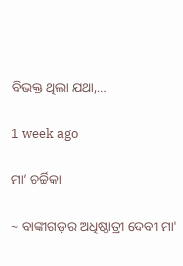ବିଭକ୍ତ ଥିଲା ଯଥା,…

1 week ago

ମା’ ଚର୍ଚ୍ଚିକା

~ ବାଙ୍କୀଗଡ଼ର ଅଧିଷ୍ଠାତ୍ରୀ ଦେବୀ ମା'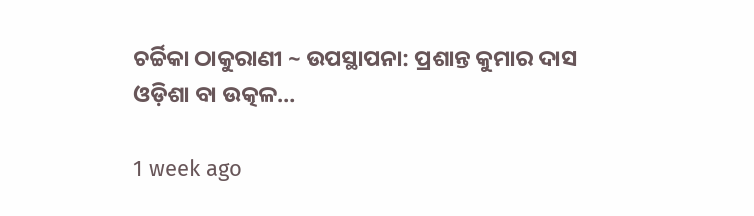ଚର୍ଚ୍ଚିକା ଠାକୁରାଣୀ ~ ଉପସ୍ଥାପନା: ପ୍ରଶାନ୍ତ କୁମାର ଦାସ ଓଡ଼ିଶା ବା ଉତ୍କଳ…

1 week ago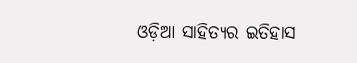ଓଡ଼ିଆ ସାହିତ୍ୟର ଇତିହାସ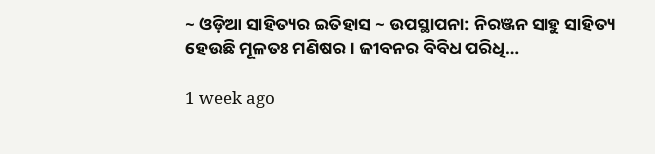~ ଓଡ଼ିଆ ସାହିତ୍ୟର ଇତିହାସ ~ ଉପସ୍ଥାପନା: ନିରଞ୍ଜନ ସାହୁ ସାହିତ୍ୟ ହେଉଛି ମୂଳତଃ ମଣିଷର। ଜୀବନର ବିବିଧ ପରିଧି…

1 week ago